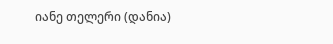იანე თელერი (დანია)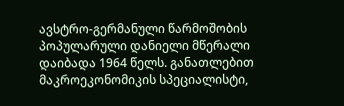ავსტრო-გერმანული წარმოშობის პოპულარული დანიელი მწერალი დაიბადა 1964 წელს. განათლებით მაკროეკონომიკის სპეციალისტი,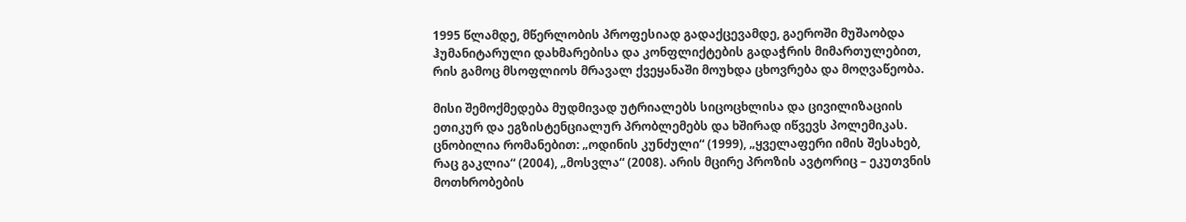1995 წლამდე, მწერლობის პროფესიად გადაქცევამდე, გაეროში მუშაობდა ჰუმანიტარული დახმარებისა და კონფლიქტების გადაჭრის მიმართულებით, რის გამოც მსოფლიოს მრავალ ქვეყანაში მოუხდა ცხოვრება და მოღვაწეობა.

მისი შემოქმედება მუდმივად უტრიალებს სიცოცხლისა და ცივილიზაციის ეთიკურ და ეგზისტენციალურ პრობლემებს და ხშირად იწვევს პოლემიკას. ცნობილია რომანებით: „ოდინის კუნძული“ (1999), „ყველაფერი იმის შესახებ, რაც გაკლია“ (2004), „მოსვლა“ (2008). არის მცირე პროზის ავტორიც – ეკუთვნის მოთხრობების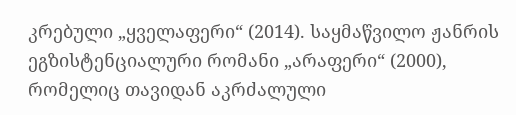კრებული „ყველაფერი“ (2014). საყმაწვილო ჟანრის ეგზისტენციალური რომანი „არაფერი“ (2000), რომელიც თავიდან აკრძალული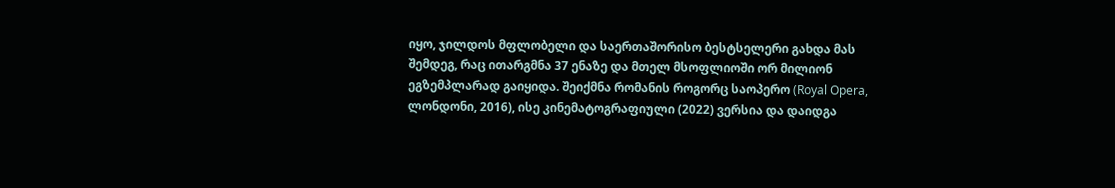იყო, ჯილდოს მფლობელი და საერთაშორისო ბესტსელერი გახდა მას შემდეგ, რაც ითარგმნა 37 ენაზე და მთელ მსოფლიოში ორ მილიონ ეგზემპლარად გაიყიდა. შეიქმნა რომანის როგორც საოპერო (Royal Opera, ლონდონი, 2016), ისე კინემატოგრაფიული (2022) ვერსია და დაიდგა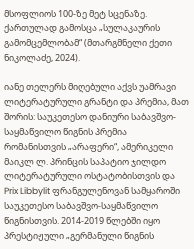მსოფლიოს 100-ზე მეტ სცენაზე. ქართულად გამოსცა „სულაკაურის გამომცემლობამ“ (მთარგმნელი ქეთი ნიკოლაძე, 2024).

იანე თელერს მიღებული აქვს უამრავი ლიტერატურული გრანტი და პრემია, მათ შორის: საუკეთესო დანიური საბავშვო-საყმაწვილო წიგნის პრემია რომანისთვის „არაფერი“, ამერიკელი მაიკლ ლ. პრინცის საპატიო ჯილდო ლიტერატურული ოსტატობისთვის და Prix Libbylit ფრანგულენოვან სამყაროში საუკეთესო საბავშვო-საყმაწვილო წიგნისთვის. 2014-2019 წლებში იყო პრესტიჟული „გერმანული წიგნის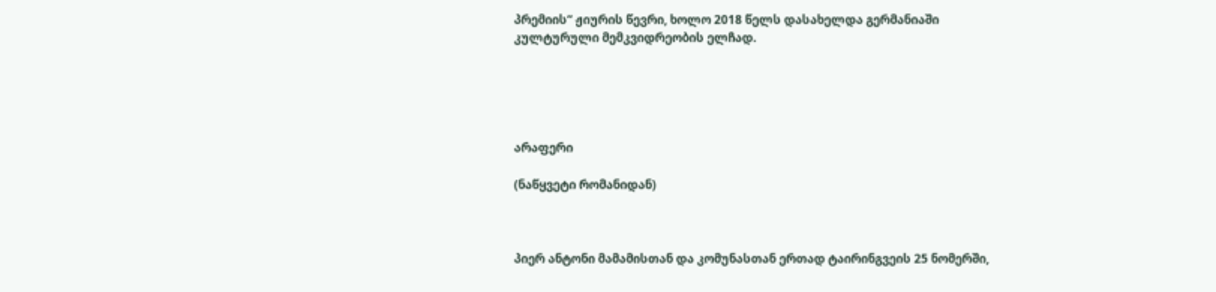პრემიის“ ჟიურის წევრი, ხოლო 2018 წელს დასახელდა გერმანიაში კულტურული მემკვიდრეობის ელჩად.





არაფერი

(ნაწყვეტი რომანიდან)



პიერ ანტონი მამამისთან და კომუნასთან ერთად ტაირინგვეის 25 ნომერში,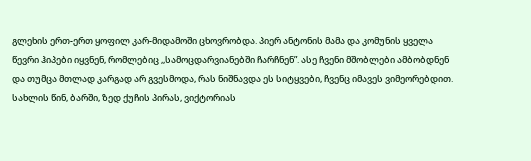გლეხის ერთ-ერთ ყოფილ კარ-მიდამოში ცხოვრობდა. პიერ ანტონის მამა და კომუნის ყველა წევრი ჰიპები იყვნენ, რომლებიც ,,სამოცდარვიანებში ჩარჩნენ”. ასე ჩვენი მშობლები ამბობდნენ და თუმცა მთლად კარგად არ გვესმოდა, რას ნიშნავდა ეს სიტყვები, ჩვენც იმავეს ვიმეორებდით. სახლის წინ, ბარში, ზედ ქუჩის პირას, ვიქტორიას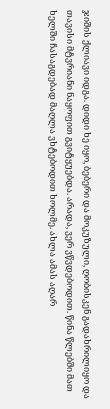ჯიშის ქლიავი იდგა. დიდი ხე იყო, ბებერი და მოკუზული, ღობისკენ გადახრილიყო და თავისი მტვრიანი ნაყოფით გვიტყუებდა. არადა, ვერ ვწვდებოდით. წინა წლებში მათ ხელში ჩასაგდებად მაღლა ვხტებოდით ხოლმე. ახლა ამას აღარ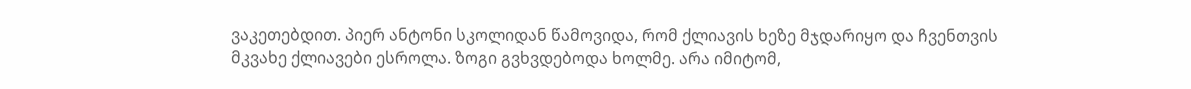ვაკეთებდით. პიერ ანტონი სკოლიდან წამოვიდა, რომ ქლიავის ხეზე მჯდარიყო და ჩვენთვის მკვახე ქლიავები ესროლა. ზოგი გვხვდებოდა ხოლმე. არა იმიტომ,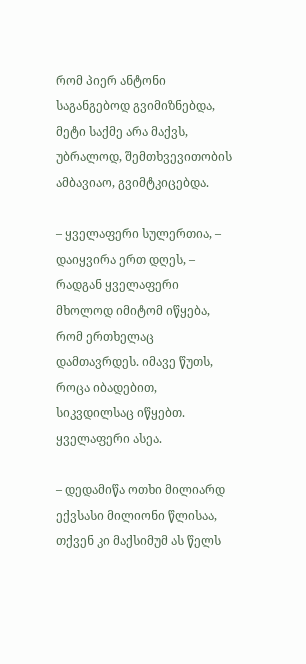რომ პიერ ანტონი საგანგებოდ გვიმიზნებდა, მეტი საქმე არა მაქვს, უბრალოდ, შემთხვევითობის ამბავიაო, გვიმტკიცებდა.

– ყველაფერი სულერთია, – დაიყვირა ერთ დღეს, – რადგან ყველაფერი მხოლოდ იმიტომ იწყება, რომ ერთხელაც დამთავრდეს. იმავე წუთს, როცა იბადებით, სიკვდილსაც იწყებთ. ყველაფერი ასეა.

– დედამიწა ოთხი მილიარდ ექვსასი მილიონი წლისაა, თქვენ კი მაქსიმუმ ას წელს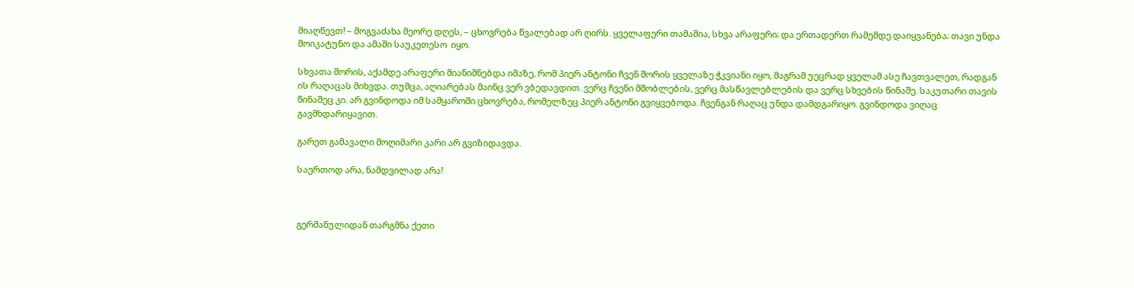მიაღწევთ! – მოგვაძახა მეორე დღეს, – ცხოვრება წვალებად არ ღირს. ყველაფერი თამაშია, სხვა არაფერი; და ერთადერთ რამემდე დაიყვანება; თავი უნდა მოიკატუნო და ამაში საუკეთესო  იყო.

სხვათა შორის, აქამდე არაფერი მიანიშნებდა იმაზე, რომ პიერ ანტონი ჩვენ შორის ყველაზე ჭკვიანი იყო, მაგრამ უეცრად ყველამ ასე ჩავთვალეთ, რადგან ის რაღაცას მიხვდა. თუმცა, აღიარებას მაინც ვერ ვბედავდით. ვერც ჩვენი მშობლების, ვერც მასწავლებლების და ვერც სხვების წინაშე. საკუთარი თავის წინაშეც კი. არ გვინდოდა იმ სამყაროში ცხოვრება, რომელზეც პიერ ანტონი გვიყვებოდა. ჩვენგან რაღაც უნდა დამდგარიყო. გვინდოდა ვიღაც გავმხდარიყავით.

გარეთ გამავალი მოღიმარი კარი არ გვიზიდავდა.

საერთოდ არა, ნამდვილად არა!



გერმანულიდან თარგმნა ქეთი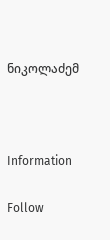ნიკოლაძემ



Information

Follow